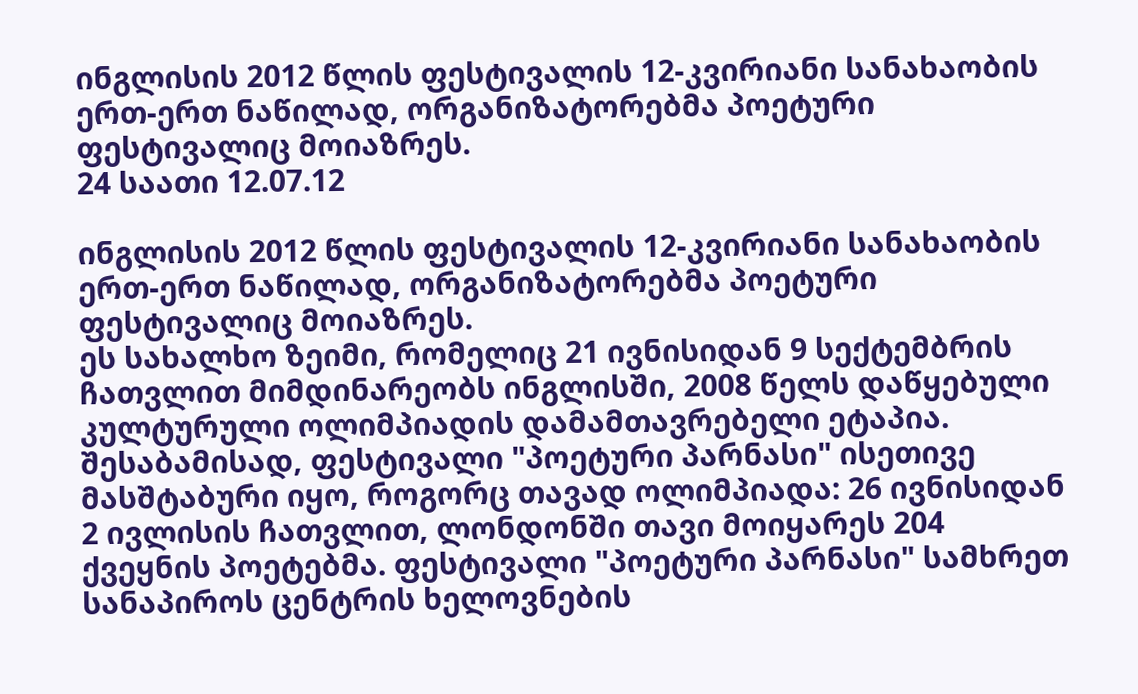ინგლისის 2012 წლის ფესტივალის 12-კვირიანი სანახაობის ერთ-ერთ ნაწილად, ორგანიზატორებმა პოეტური ფესტივალიც მოიაზრეს.
24 საათი 12.07.12

ინგლისის 2012 წლის ფესტივალის 12-კვირიანი სანახაობის ერთ-ერთ ნაწილად, ორგანიზატორებმა პოეტური ფესტივალიც მოიაზრეს.
ეს სახალხო ზეიმი, რომელიც 21 ივნისიდან 9 სექტემბრის ჩათვლით მიმდინარეობს ინგლისში, 2008 წელს დაწყებული კულტურული ოლიმპიადის დამამთავრებელი ეტაპია. შესაბამისად, ფესტივალი "პოეტური პარნასი" ისეთივე მასშტაბური იყო, როგორც თავად ოლიმპიადა: 26 ივნისიდან 2 ივლისის ჩათვლით, ლონდონში თავი მოიყარეს 204 ქვეყნის პოეტებმა. ფესტივალი "პოეტური პარნასი" სამხრეთ სანაპიროს ცენტრის ხელოვნების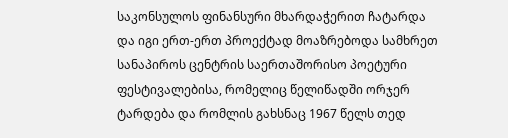საკონსულოს ფინანსური მხარდაჭერით ჩატარდა და იგი ერთ-ერთ პროექტად მოაზრებოდა სამხრეთ სანაპიროს ცენტრის საერთაშორისო პოეტური ფესტივალებისა, რომელიც წელიწადში ორჯერ ტარდება და რომლის გახსნაც 1967 წელს თედ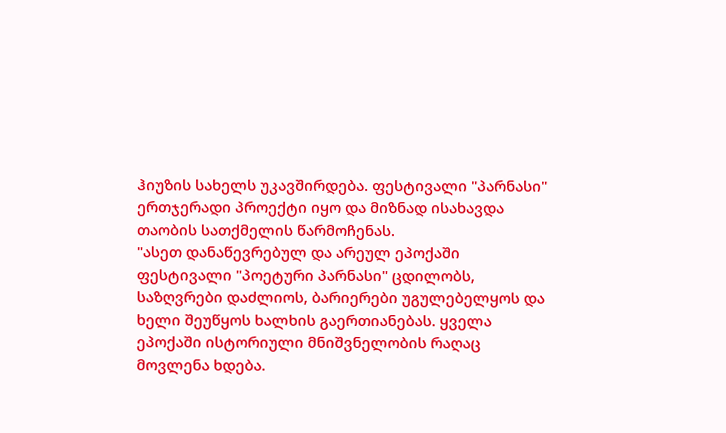ჰიუზის სახელს უკავშირდება. ფესტივალი "პარნასი" ერთჯერადი პროექტი იყო და მიზნად ისახავდა თაობის სათქმელის წარმოჩენას.
"ასეთ დანაწევრებულ და არეულ ეპოქაში ფესტივალი "პოეტური პარნასი" ცდილობს, საზღვრები დაძლიოს, ბარიერები უგულებელყოს და ხელი შეუწყოს ხალხის გაერთიანებას. ყველა ეპოქაში ისტორიული მნიშვნელობის რაღაც მოვლენა ხდება.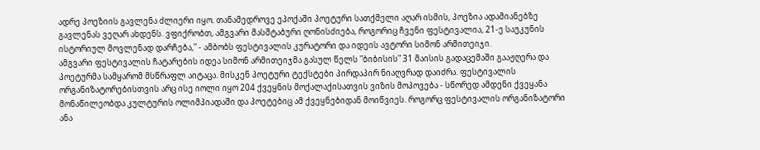ადრე პოეზიის გავლენა ძლიერი იყო. თანამედროვე ეპოქაში პოეტური სათქმელი აღარ ისმის, პოეზია ადამიანებზე გავლენას ვეღარ ახდენს. ვფიქრობთ, ამგვარი მასშტაბური ღონისძიება, როგორიც ჩვენი ფესტივალია, 21-ე საუკუნის ისტორიულ მოვლენად დარჩება," - ამბობს ფესტივალის კურატორი და იდეის ავტორი სიმონ არმითეიჯი.
ამგვარი ფესტივალის ჩატარების იდეა სიმონ არმითეიჯმა გასულ წელს "ბიბისის" 31 მაისის გადაცემაში გააჟღერა და პოეტურმა სამყარომ მსწრაფლ აიტაცა. მისკენ პოეტური ტექსტები პირდაპირ ნიაღვრად დაიძრა. ფესტივალის ორგანიზატორებისთვის არც ისე იოლი იყო 204 ქვეყნის მოქალაქისათვის ვიზის მოპოვება - სწორედ ამდენი ქვეყანა მონაწილეობდა კულტურის ოლიმპიადაში და პოეტებიც ამ ქვეყნებიდან მოიწვიეს. როგორც ფესტივალის ორგანიზატორი ანა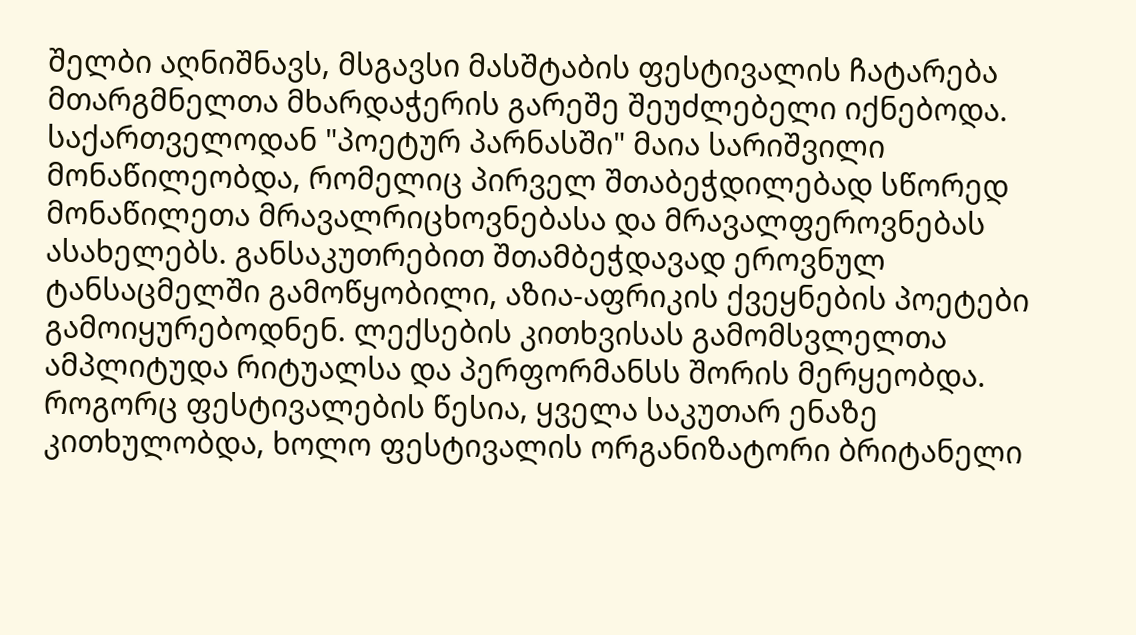შელბი აღნიშნავს, მსგავსი მასშტაბის ფესტივალის ჩატარება მთარგმნელთა მხარდაჭერის გარეშე შეუძლებელი იქნებოდა.
საქართველოდან "პოეტურ პარნასში" მაია სარიშვილი მონაწილეობდა, რომელიც პირველ შთაბეჭდილებად სწორედ მონაწილეთა მრავალრიცხოვნებასა და მრავალფეროვნებას ასახელებს. განსაკუთრებით შთამბეჭდავად ეროვნულ ტანსაცმელში გამოწყობილი, აზია-აფრიკის ქვეყნების პოეტები გამოიყურებოდნენ. ლექსების კითხვისას გამომსვლელთა ამპლიტუდა რიტუალსა და პერფორმანსს შორის მერყეობდა. როგორც ფესტივალების წესია, ყველა საკუთარ ენაზე კითხულობდა, ხოლო ფესტივალის ორგანიზატორი ბრიტანელი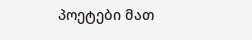პოეტები მათ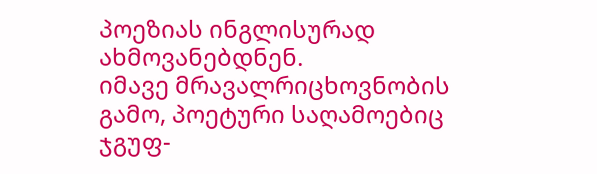პოეზიას ინგლისურად ახმოვანებდნენ.
იმავე მრავალრიცხოვნობის გამო, პოეტური საღამოებიც ჯგუფ-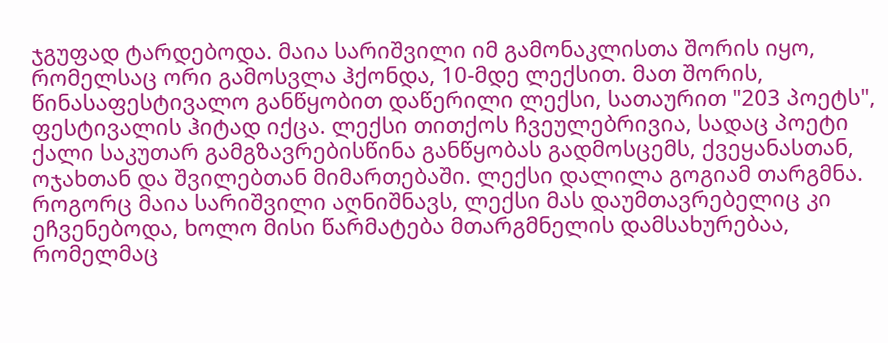ჯგუფად ტარდებოდა. მაია სარიშვილი იმ გამონაკლისთა შორის იყო, რომელსაც ორი გამოსვლა ჰქონდა, 10-მდე ლექსით. მათ შორის, წინასაფესტივალო განწყობით დაწერილი ლექსი, სათაურით "203 პოეტს", ფესტივალის ჰიტად იქცა. ლექსი თითქოს ჩვეულებრივია, სადაც პოეტი ქალი საკუთარ გამგზავრებისწინა განწყობას გადმოსცემს, ქვეყანასთან, ოჯახთან და შვილებთან მიმართებაში. ლექსი დალილა გოგიამ თარგმნა. როგორც მაია სარიშვილი აღნიშნავს, ლექსი მას დაუმთავრებელიც კი ეჩვენებოდა, ხოლო მისი წარმატება მთარგმნელის დამსახურებაა, რომელმაც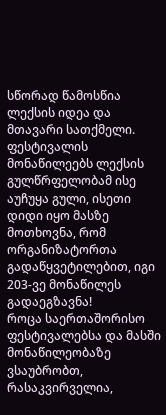სწორად წამოსწია ლექსის იდეა და მთავარი სათქმელი. ფესტივალის მონაწილეებს ლექსის გულწრფელობამ ისე აუჩუყა გული, ისეთი დიდი იყო მასზე მოთხოვნა, რომ ორგანიზატორთა გადაწყვეტილებით, იგი 203-ვე მონაწილეს გადაეგზავნა!
როცა საერთაშორისო ფესტივალებსა და მასში მონაწილეობაზე ვსაუბრობთ, რასაკვირველია,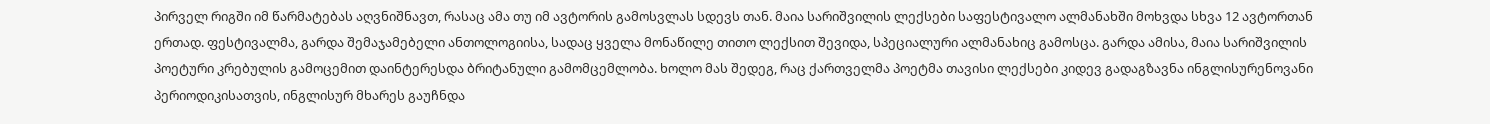პირველ რიგში იმ წარმატებას აღვნიშნავთ, რასაც ამა თუ იმ ავტორის გამოსვლას სდევს თან. მაია სარიშვილის ლექსები საფესტივალო ალმანახში მოხვდა სხვა 12 ავტორთან ერთად. ფესტივალმა, გარდა შემაჯამებელი ანთოლოგიისა, სადაც ყველა მონაწილე თითო ლექსით შევიდა, სპეციალური ალმანახიც გამოსცა. გარდა ამისა, მაია სარიშვილის პოეტური კრებულის გამოცემით დაინტერესდა ბრიტანული გამომცემლობა. ხოლო მას შედეგ, რაც ქართველმა პოეტმა თავისი ლექსები კიდევ გადაგზავნა ინგლისურენოვანი პერიოდიკისათვის, ინგლისურ მხარეს გაუჩნდა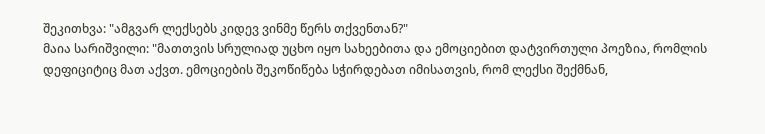შეკითხვა: "ამგვარ ლექსებს კიდევ ვინმე წერს თქვენთან?"
მაია სარიშვილი: "მათთვის სრულიად უცხო იყო სახეებითა და ემოციებით დატვირთული პოეზია, რომლის დეფიციტიც მათ აქვთ. ემოციების შეკოწიწება სჭირდებათ იმისათვის, რომ ლექსი შექმნან,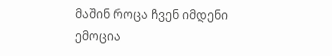მაშინ როცა ჩვენ იმდენი ემოცია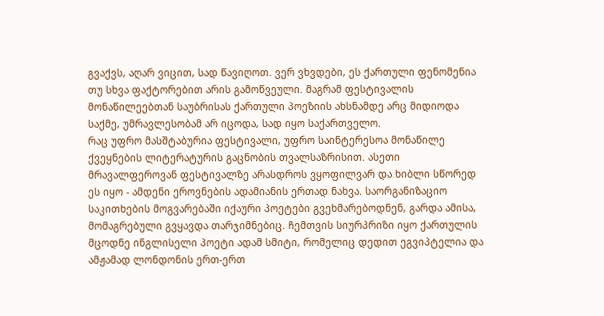გვაქვს, აღარ ვიცით, სად წავიღოთ. ვერ ვხვდები, ეს ქართული ფენომენია თუ სხვა ფაქტორებით არის გამოწვეული. მაგრამ ფესტივალის მონაწილეებთან საუბრისას ქართული პოეზიის ახსნამდე არც მიდიოდა საქმე, უმრავლესობამ არ იცოდა, სად იყო საქართველო.
რაც უფრო მასშტაბურია ფესტივალი, უფრო საინტერესოა მონაწილე ქვეყნების ლიტერატურის გაცნობის თვალსაზრისით. ასეთი მრავალფეროვან ფესტივალზე არასდროს ვყოფილვარ და ხიბლი სწორედ ეს იყო - ამდენი ეროვნების ადამიანის ერთად ნახვა. საორგანიზაციო საკითხების მოგვარებაში იქაური პოეტები გვეხმარებოდნენ, გარდა ამისა, მომაგრებული გვყავდა თარჯიმნებიც. ჩემთვის სიურპრიზი იყო ქართულის მცოდნე ინგლისელი პოეტი ადამ სმიტი, რომელიც დედით ეგვიპტელია და ამჟამად ლონდონის ერთ-ერთ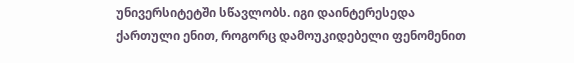უნივერსიტეტში სწავლობს. იგი დაინტერესედა ქართული ენით, როგორც დამოუკიდებელი ფენომენით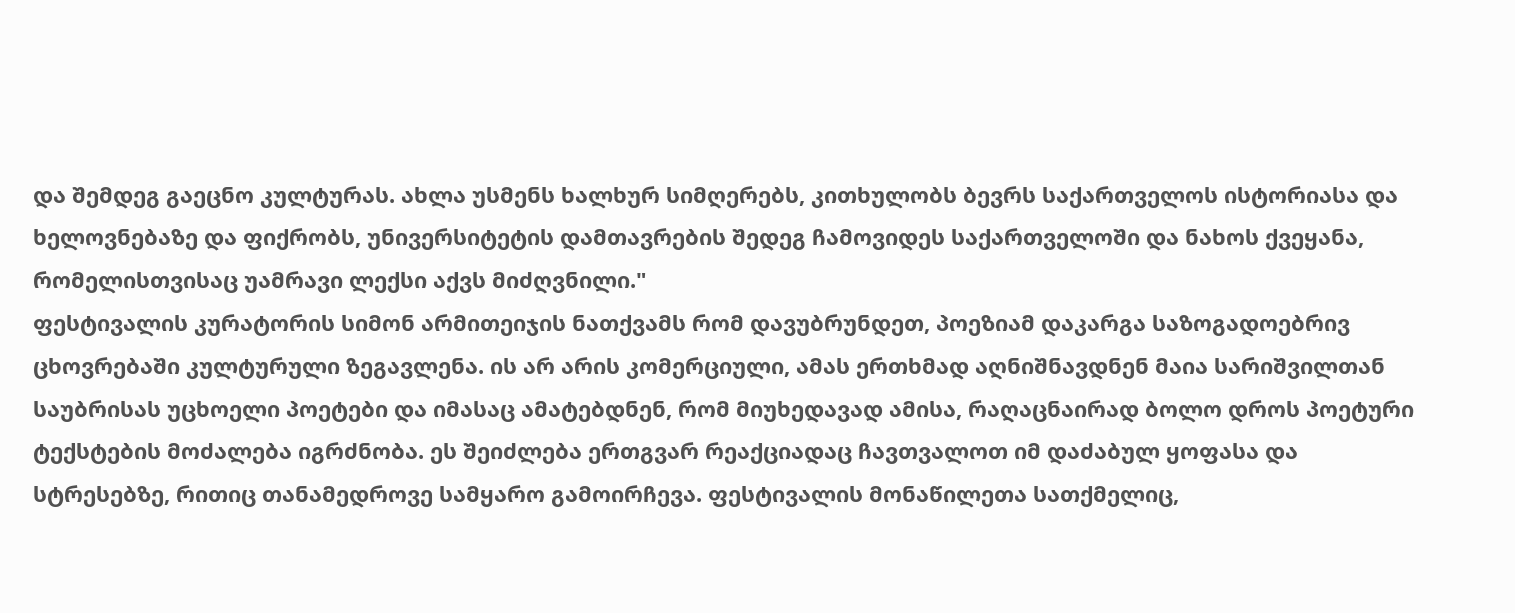და შემდეგ გაეცნო კულტურას. ახლა უსმენს ხალხურ სიმღერებს, კითხულობს ბევრს საქართველოს ისტორიასა და ხელოვნებაზე და ფიქრობს, უნივერსიტეტის დამთავრების შედეგ ჩამოვიდეს საქართველოში და ნახოს ქვეყანა, რომელისთვისაც უამრავი ლექსი აქვს მიძღვნილი."
ფესტივალის კურატორის სიმონ არმითეიჯის ნათქვამს რომ დავუბრუნდეთ, პოეზიამ დაკარგა საზოგადოებრივ ცხოვრებაში კულტურული ზეგავლენა. ის არ არის კომერციული, ამას ერთხმად აღნიშნავდნენ მაია სარიშვილთან საუბრისას უცხოელი პოეტები და იმასაც ამატებდნენ, რომ მიუხედავად ამისა, რაღაცნაირად ბოლო დროს პოეტური ტექსტების მოძალება იგრძნობა. ეს შეიძლება ერთგვარ რეაქციადაც ჩავთვალოთ იმ დაძაბულ ყოფასა და სტრესებზე, რითიც თანამედროვე სამყარო გამოირჩევა. ფესტივალის მონაწილეთა სათქმელიც,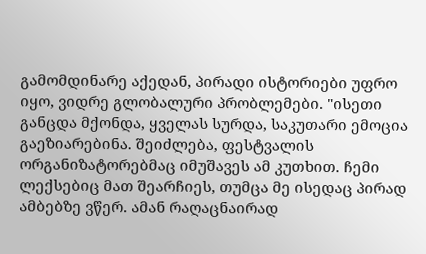გამომდინარე აქედან, პირადი ისტორიები უფრო იყო, ვიდრე გლობალური პრობლემები. "ისეთი განცდა მქონდა, ყველას სურდა, საკუთარი ემოცია გაეზიარებინა. შეიძლება, ფესტვალის ორგანიზატორებმაც იმუშავეს ამ კუთხით. ჩემი ლექსებიც მათ შეარჩიეს, თუმცა მე ისედაც პირად ამბებზე ვწერ. ამან რაღაცნაირად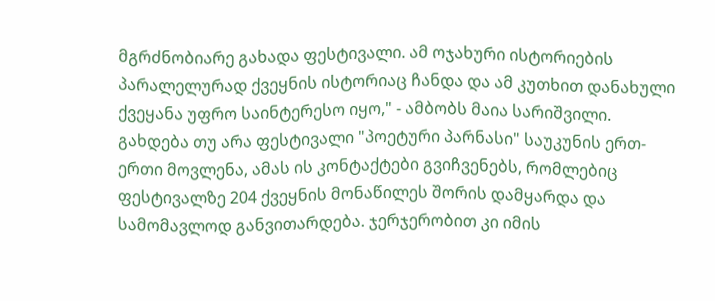მგრძნობიარე გახადა ფესტივალი. ამ ოჯახური ისტორიების პარალელურად ქვეყნის ისტორიაც ჩანდა და ამ კუთხით დანახული ქვეყანა უფრო საინტერესო იყო," - ამბობს მაია სარიშვილი.
გახდება თუ არა ფესტივალი "პოეტური პარნასი" საუკუნის ერთ-ერთი მოვლენა, ამას ის კონტაქტები გვიჩვენებს, რომლებიც ფესტივალზე 204 ქვეყნის მონაწილეს შორის დამყარდა და სამომავლოდ განვითარდება. ჯერჯერობით კი იმის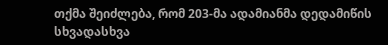თქმა შეიძლება, რომ 203-მა ადამიანმა დედამიწის სხვადასხვა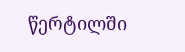წერტილში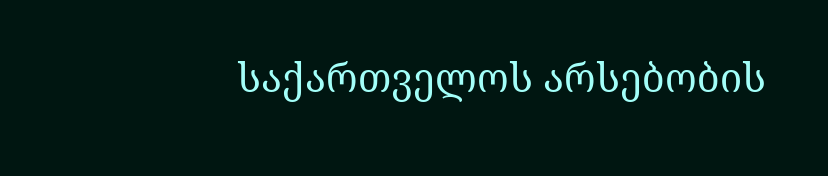საქართველოს არსებობის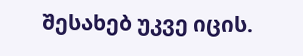შესახებ უკვე იცის.